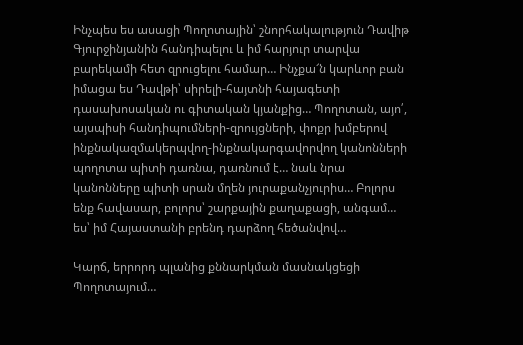Ինչպես ես ասացի Պողոտային՝ շնորհակալություն Դավիթ Գյուրջինյանին հանդիպելու և իմ հարյուր տարվա բարեկամի հետ զրուցելու համար… Ինչքա՜ն կարևոր բան իմացա ես Դավթի՝ սիրելի-հայտնի հայագետի դասախոսական ու գիտական կյանքից… Պողոտան, այո՛, այսպիսի հանդիպումների-զրույցների, փոքր խմբերով ինքնակազմակերպվող-ինքնակարգավորվող կանոնների պողոտա պիտի դառնա, դառնում է… նաև նրա կանոնները պիտի սրան մղեն յուրաքանչյուրիս… Բոլորս ենք հավասար, բոլորս՝ շարքային քաղաքացի, անգամ… ես՝ իմ Հայաստանի բրենդ դարձող հեծանվով…

Կարճ, երրորդ պլանից քննարկման մասնակցեցի Պողոտայում…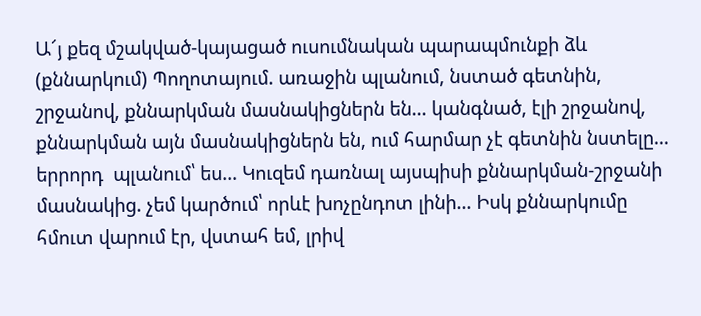Ա՜յ քեզ մշակված-կայացած ուսումնական պարապմունքի ձև (քննարկում) Պողոտայում. առաջին պլանում, նստած գետնին, շրջանով, քննարկման մասնակիցներն են… կանգնած, էլի շրջանով, քննարկման այն մասնակիցներն են, ում հարմար չէ գետնին նստելը… երրորդ  պլանում՝ ես… Կուզեմ դառնալ այսպիսի քննարկման-շրջանի մասնակից. չեմ կարծում՝ որևէ խոչընդոտ լինի… Իսկ քննարկումը հմուտ վարում էր, վստահ եմ, լրիվ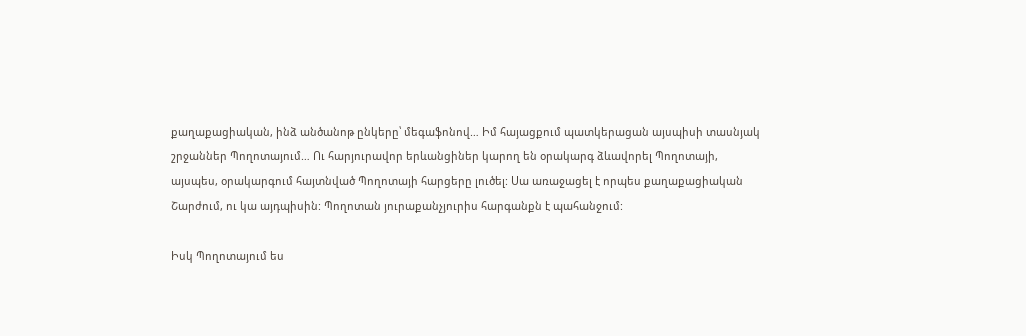քաղաքացիական, ինձ անծանոթ ընկերը՝ մեգաֆոնով… Իմ հայացքում պատկերացան այսպիսի տասնյակ շրջաններ Պողոտայում… Ու հարյուրավոր երևանցիներ կարող են օրակարգ ձևավորել Պողոտայի, այսպես, օրակարգում հայտնված Պողոտայի հարցերը լուծել: Սա առաջացել է որպես քաղաքացիական Շարժում, ու կա այդպիսին: Պողոտան յուրաքանչյուրիս հարգանքն է պահանջում:

Իսկ Պողոտայում ես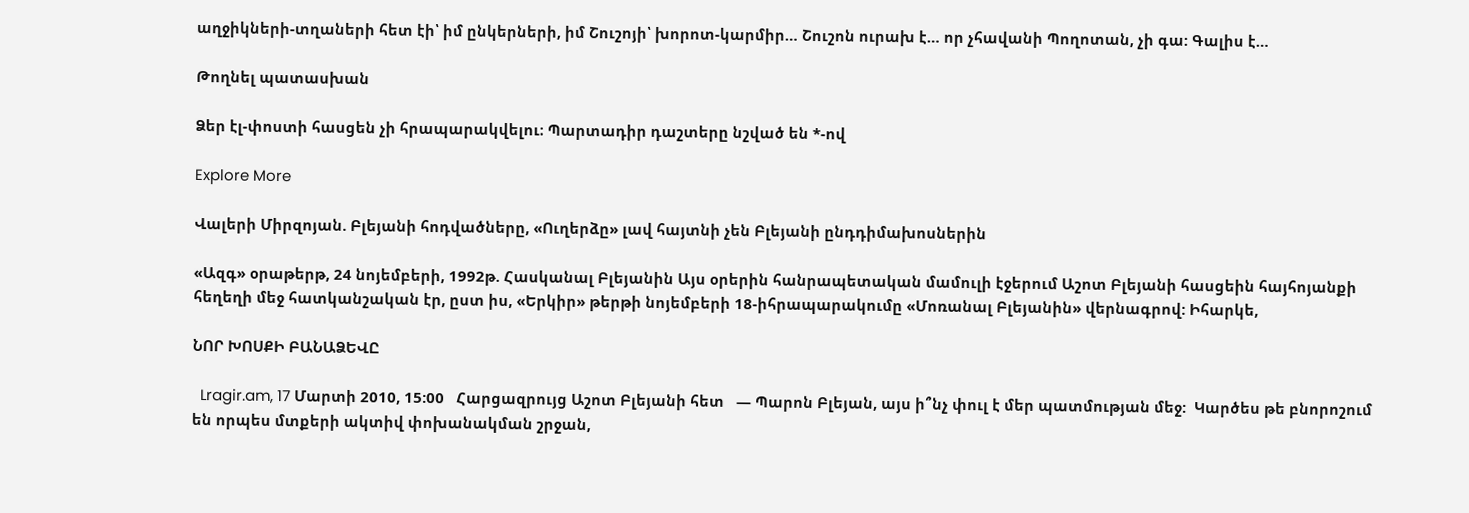աղջիկների-տղաների հետ էի՝ իմ ընկերների, իմ Շուշոյի՝ խորոտ-կարմիր… Շուշոն ուրախ է… որ չհավանի Պողոտան, չի գա: Գալիս է…

Թողնել պատասխան

Ձեր էլ-փոստի հասցեն չի հրապարակվելու։ Պարտադիր դաշտերը նշված են *-ով

Explore More

Վալերի Միրզոյան. Բլեյանի հոդվածները, «Ուղերձը» լավ հայտնի չեն Բլեյանի ընդդիմախոսներին

«Ազգ» օրաթերթ, 24 նոյեմբերի, 1992թ. Հասկանալ Բլեյանին Այս օրերին հանրապետական մամուլի էջերում Աշոտ Բլեյանի հասցեին հայհոյանքի հեղեղի մեջ հատկանշական էր, ըստ իս, «Երկիր» թերթի նոյեմբերի 18-իհրապարակումը «Մոռանալ Բլեյանին» վերնագրով: Իհարկե,

ՆՈՐ ԽՈՍՔԻ ԲԱՆԱՁԵՎԸ

  Lragir.am, 17 Մարտի 2010, 15:00   Հարցազրույց Աշոտ Բլեյանի հետ   — Պարոն Բլեյան, այս ի՞նչ փուլ է մեր պատմության մեջ:  Կարծես թե բնորոշում են որպես մտքերի ակտիվ փոխանակման շրջան,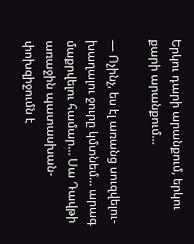Երկու դարի արանքում, երկու քարի արանքում…

— Ոչինչ, ես էլ առանց սուզվելու-խաղալու ջուրը կմտնեմ… արագ մաքրվելու համար… Սա Դավթի առաջին պատասխան-փոխզիջումն է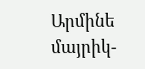Արմինե մայրիկ-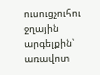ուսուցչուհու ջղային արգելքին՝ առավոտ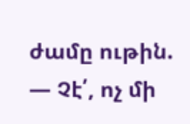ժամը ութին. — Չէ՛, ոչ մի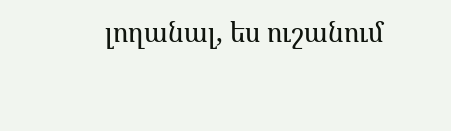լողանալ, ես ուշանում